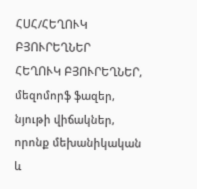ՀՍՀ/ՀԵՂՈՒԿ ԲՅՈՒՐԵՂՆԵՐ
ՀԵՂՈՒԿ ԲՅՈՒՐԵՂՆԵՐ, մեզոմորֆ ֆազեր, նյութի վիճակներ, որոնք մեխանիկական և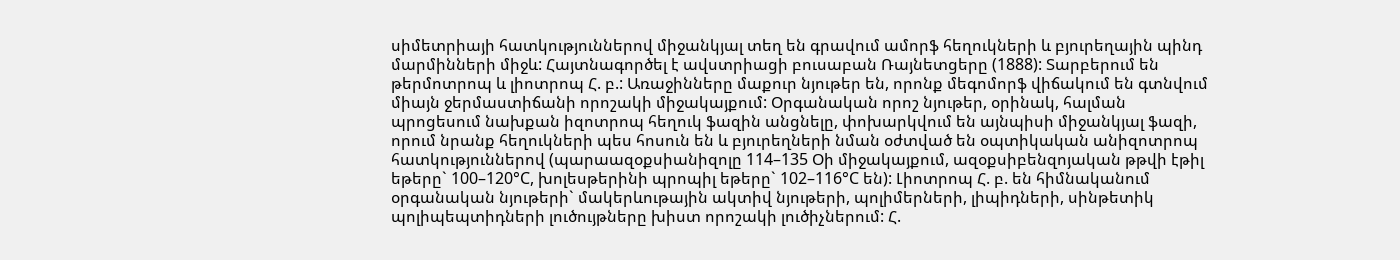սիմետրիայի հատկություններով միջանկյալ տեղ են գրավում ամորֆ հեղուկների և բյուրեղային պինդ մարմինների միջև: Հայտնագործել է ավստրիացի բուսաբան Ռայնետցերը (1888): Տարբերում են թերմոտրոպ և լիոտրոպ Հ. բ.: Առաջինները մաքուր նյութեր են, որոնք մեգոմորֆ վիճակում են գտնվում միայն ջերմաստիճանի որոշակի միջակայքում: Օրգանական որոշ նյութեր, օրինակ, հալման պրոցեսում նախքան իզոտրոպ հեղուկ ֆազին անցնելը, փոխարկվում են այնպիսի միջանկյալ ֆազի, որում նրանք հեղուկների պես հոսուն են և բյուրեղների նման օժտված են օպտիկական անիզոտրոպ հատկություններով (պարաազօքսիանիզոլը 114–135 Օի միջակայքում, ազօքսիբենզոյական թթվի էթիլ եթերը` 100–120°C, խոլեսթերինի պրոպիլ եթերը` 102–116°C են): Լիոտրոպ Հ. բ. են հիմնականում օրգանական նյութերի` մակերևութային ակտիվ նյութերի, պոլիմերների, լիպիդների, սինթետիկ պոլիպեպտիդների լուծույթները խիստ որոշակի լուծիչներում: Հ.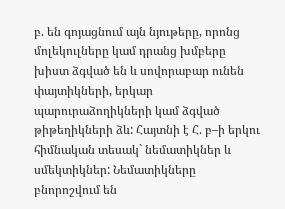բ. են գոյացնում այն նյութերը, որոնց մոլեկուլները կամ դրանց խմբերը խիստ ձգված են և սովորաբար ունեն փայտիկների, երկար պարուրաձողիկների կամ ձգված թիթեղիկների ձև: Հայտնի է Հ. բ–ի երկու հիմնական տեսակ` նեմատիկներ և սմեկտիկներ: Նեմատիկները բնորոշվում են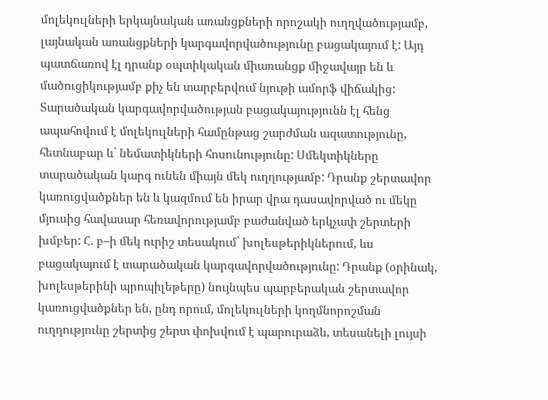մոլեկուլների երկայնական առանցքների որոշակի ուղղվածությամբ, լայնական առանցքների կարգավորվածությունը բացակայում է: Այդ պատճառով էլ դրանք օպտիկական միառանցք միջավայր են և մածուցիկությամբ քիչ են տարբերվում նյութի ամորֆ վիճակից: Տարածական կարգավորվածության բացակայությունն էլ հենց ապահովում է մոլեկուլների համընթաց շարժման ազատությունը, հետնաբար և` նեմատիկների հոսունությունը: Սմեկտիկները տարածական կարգ ունեն միայն մեկ ուղղությամբ: Դրանք շերտավոր կառուցվածքներ են և կազմում են իրար վրա դասավորված ու մեկը մյուսից հավասար հեռավորությամբ բաժանված երկչափ շերտերի խմբեր: Հ. բ–ի մեկ ուրիշ տեսակում` խոլեսթերիկներում, ևս բացակայում է տարածական կարգավորվածությունը: Դրանք (օրինակ, խոլեսթերինի պրոպիլեթերը) նույնպես պարբերական շերտավոր կառուցվածքներ են, ընդ որում, մոլեկուլների կողմնորոշման ուղղությունը շերտից շերտ փոխվում է պարուրաձև, տեսանելի լույսի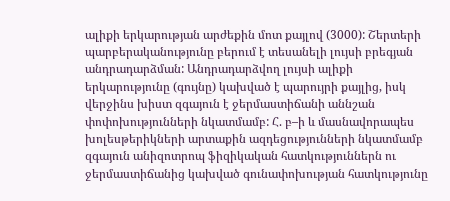ալիքի երկարության արժեքին մոտ քայլով (3000): Շերտերի պարբերականությունը բերում է տեսանելի լույսի բրեգյան անդրադարձման: Անդրադարձվող լույսի ալիքի երկարությունը (գույնը) կախված է պարույրի քայլից, իսկ վերջինս խիստ զգայուն է ջերմաստիճանի աննշան փոփոխությունների նկատմամբ: Հ. բ–ի և մասնավորապես խոլեսթերիկների արտաքին ազդեցությունների նկատմամբ զգայուն անիզոտրոպ ֆիզիկական հատկություններն ու ջերմաստիճանից կախված գունափոխության հատկությունը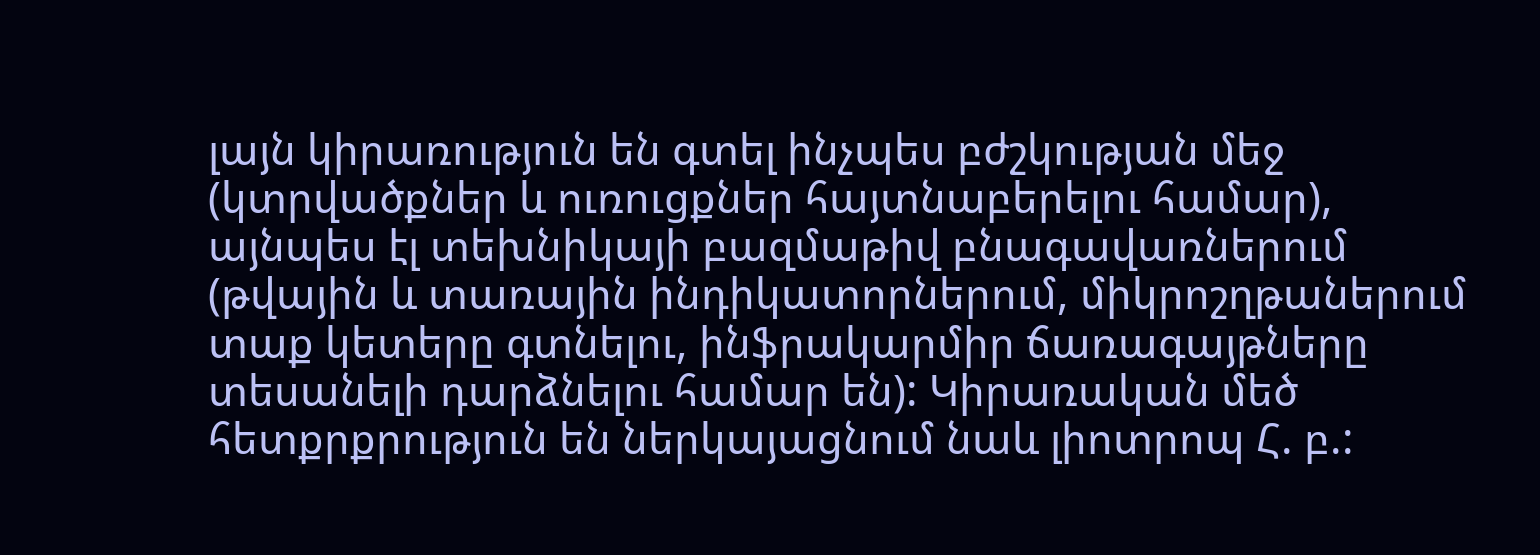լայն կիրառություն են գտել ինչպես բժշկության մեջ (կտրվածքներ և ուռուցքներ հայտնաբերելու համար), այնպես էլ տեխնիկայի բազմաթիվ բնագավառներում (թվային և տառային ինդիկատորներում, միկրոշղթաներում տաք կետերը գտնելու, ինֆրակարմիր ճառագայթները տեսանելի դարձնելու համար են): Կիրառական մեծ հետքրքրություն են ներկայացնում նաև լիոտրոպ Հ. բ.: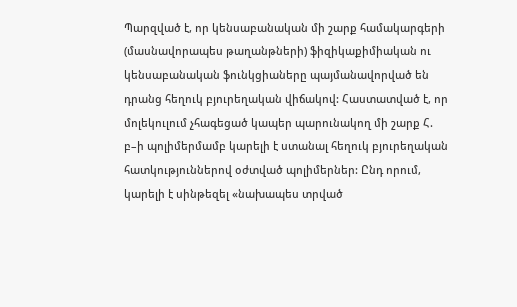Պարզված է, որ կենսաբանական մի շարք համակարգերի (մասնավորապես թաղանթների) ֆիզիկաքիմիական ու կենսաբանական ֆունկցիաները պայմանավորված են դրանց հեղուկ բյուրեղական վիճակով: Հաստատված է, որ մոլեկուլում չհագեցած կապեր պարունակող մի շարք Հ. բ–ի պոլիմերմամբ կարելի է ստանալ հեղուկ բյուրեղական հատկություններով օժտված պոլիմերներ: Ընդ որում, կարելի է սինթեզել «նախապես տրված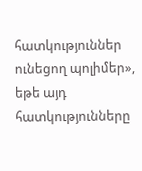հատկություններ ունեցող պոլիմեր», եթե այդ հատկությունները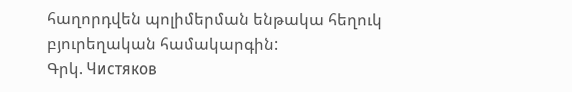հաղորդվեն պոլիմերման ենթակա հեղուկ բյուրեղական համակարգին:
Գրկ. Чистяков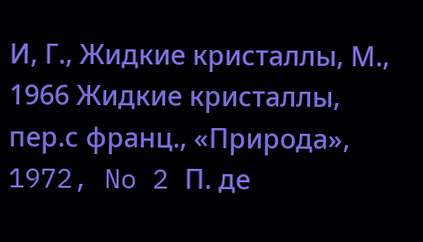И, Г., Жидкие кристаллы, М., 1966 Жидкие кристаллы, пер.с франц., «Природа», 1972, No 2 П. де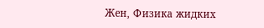Жен, Физика жидких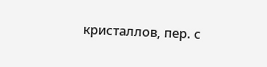кристаллов, пер. с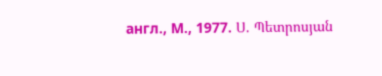англ., М., 1977. Ս. Պետրոսյան